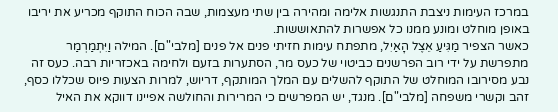במרכז העימות ניצבת התנגשות אלימה ומהירה בין שתי מעצמות, שבה הכוח התוקף מכריע את יריבו באופן מוחלט ומונע ממנו כל אפשרות להתאוששות.
כאשר הצפיר מַגִּיעַ אֵצֶל הָאַיִל, מתפתח עימות חזיתי פנים אל פנים [מלבי"ם]. המילה וַיִּתְמַרְמַר מתפרשת על ידי רוב הפרשנים כביטוי של כעס מר, הסתערות בזעם ולחימה באכזריות רבה. כעס זה נבע מסירובו המוחלט של התוקף להשלים עם המלך המותקף, דריוש, למרות הצעות פיוס שכללו כסף, זהב וקשרי משפחה [מלבי"ם]. מנגד, יש המפרשים כי המרירות והחולשה אפיינו דווקא את האיל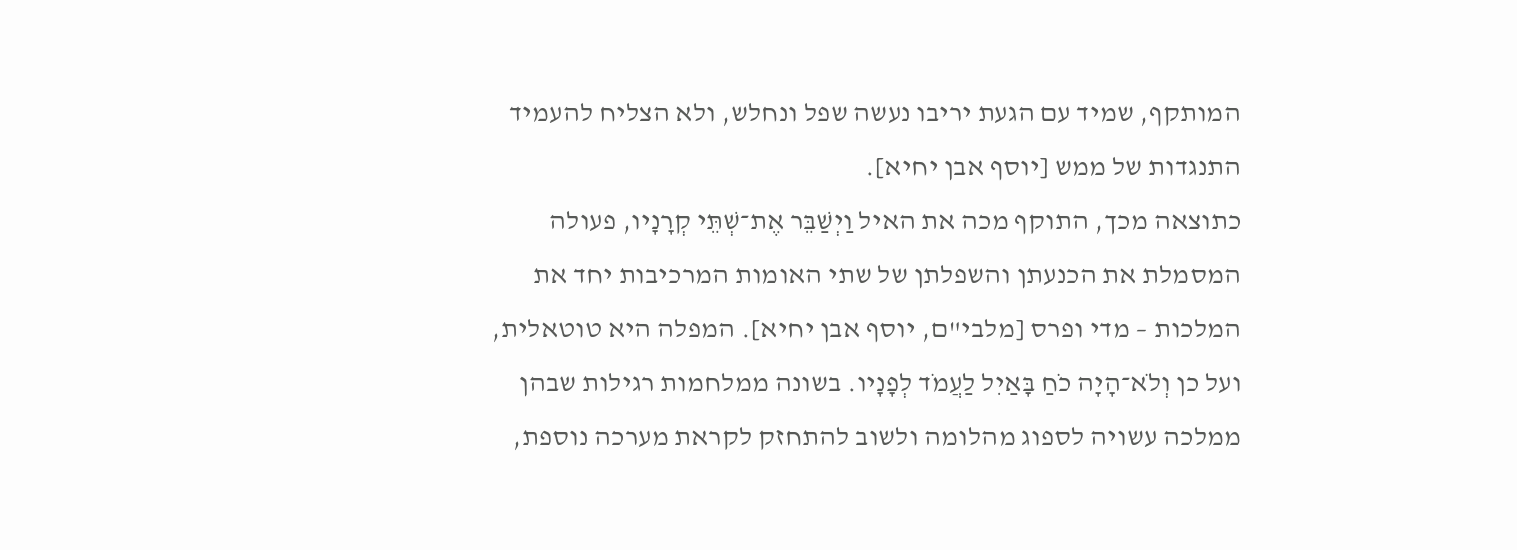המותקף, שמיד עם הגעת יריבו נעשה שפל ונחלש, ולא הצליח להעמיד התנגדות של ממש [יוסף אבן יחיא].
כתוצאה מכך, התוקף מכה את האיל וַיְשַׁבֵּר אֶת־שְׁתֵּי קְרָנָיו, פעולה המסמלת את הכנעתן והשפלתן של שתי האומות המרכיבות יחד את המלכות – מדי ופרס [מלבי"ם, יוסף אבן יחיא]. המפלה היא טוטאלית, ועל כן וְלֹא־הָיָה כֹחַ בָּאַיִל לַעֲמֹד לְפָנָיו. בשונה ממלחמות רגילות שבהן ממלכה עשויה לספוג מהלומה ולשוב להתחזק לקראת מערכה נוספת,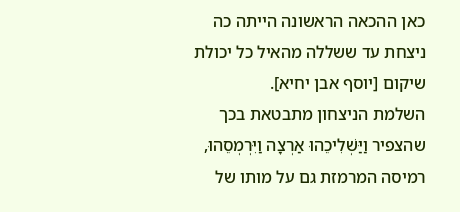כאן ההכאה הראשונה הייתה כה ניצחת עד ששללה מהאיל כל יכולת שיקום [יוסף אבן יחיא].
השלמת הניצחון מתבטאת בכך שהצפיר וַיַּשְׁלִיכֵהוּ אַרְצָה וַיִּרְמְסֵהוּ, רמיסה המרמזת גם על מותו של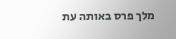מלך פרס באותה עת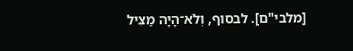[מלבי"ם]. לבסוף, וְלֹא־הָיָה מַצִּיל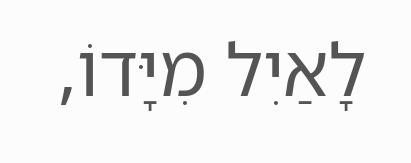לָאַיִל מִיָּדוֹ,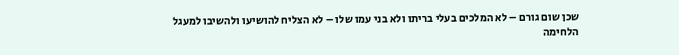שכן שום גורם – לא המלכים בעלי בריתו ולא בני עמו שלו – לא הצליח להושיעו ולהשיבו למעגל הלחימה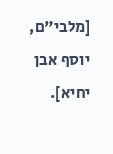[מלבי"ם, יוסף אבן יחיא].